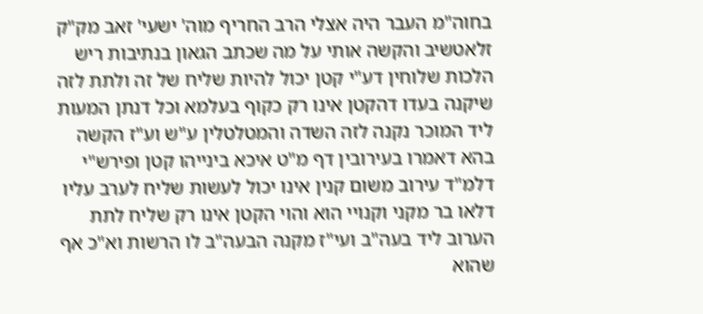בחוה"מ העבר היה אצלי הרב החריף מוה' ישעי' זאב מק"ק זלאטשיב והקשה אותי על מה שכתב הגאון בנתיבות ריש הלכות שלוחין דע"י קטן יכול להיות שליח של זה ולתת לזה שיקנה בעדו דהקטן אינו רק כקוף בעלמא וכל דנתן המעות ליד המוכר נקנה לזה השדה והמטלטלין ע"ש וע"ז הקשה בהא דאמרו בעירובין דף מ"ט איכא בינייהו קטן ופירש"י דלמ"ד עירוב משום קנין אינו יכול לעשות שליח לערב עליו דלאו בר מקני וקנויי הוא והוי הקטן אינו רק שליח לתת הערוב ליד בעה"ב ועי"ז מקנה הבעה"ב לו הרשות וא"כ אף שהוא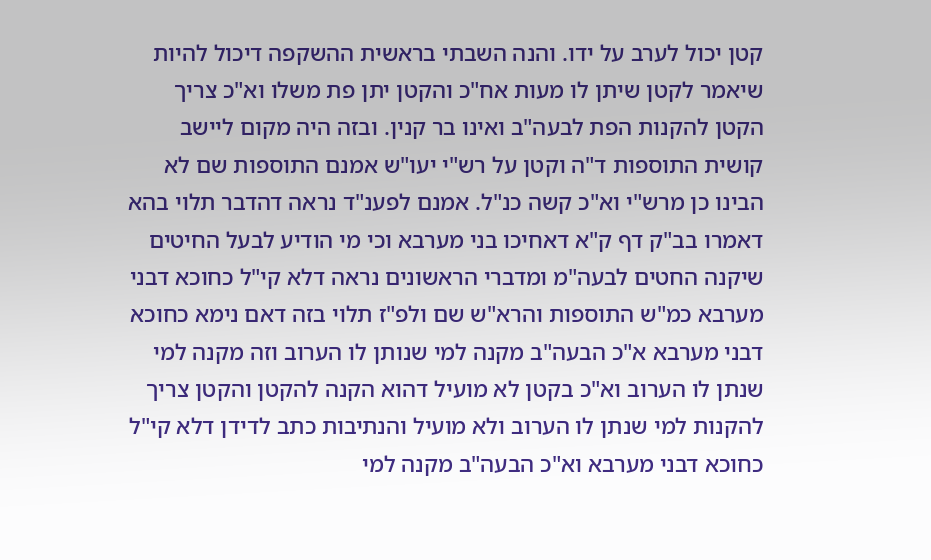קטן יכול לערב על ידו. והנה השבתי בראשית ההשקפה דיכול להיות שיאמר לקטן שיתן לו מעות אח"כ והקטן יתן פת משלו וא"כ צריך הקטן להקנות הפת לבעה"ב ואינו בר קנין. ובזה היה מקום ליישב קושית התוספות ד"ה וקטן על רש"י יעו"ש אמנם התוספות שם לא הבינו כן מרש"י וא"כ קשה כנ"ל. אמנם לפענ"ד נראה דהדבר תלוי בהא דאמרו בב"ק דף ק"א דאחיכו בני מערבא וכי מי הודיע לבעל החיטים שיקנה החטים לבעה"מ ומדברי הראשונים נראה דלא קי"ל כחוכא דבני מערבא כמ"ש התוספות והרא"ש שם ולפ"ז תלוי בזה דאם נימא כחוכא דבני מערבא א"כ הבעה"ב מקנה למי שנותן לו הערוב וזה מקנה למי שנתן לו הערוב וא"כ בקטן לא מועיל דהוא הקנה להקטן והקטן צריך להקנות למי שנתן לו הערוב ולא מועיל והנתיבות כתב לדידן דלא קי"ל כחוכא דבני מערבא וא"כ הבעה"ב מקנה למי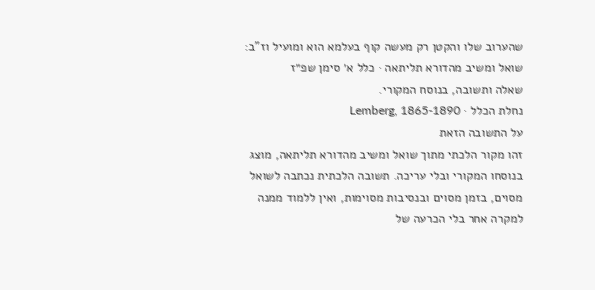שהערוב שלו והקטן רק מעשה קוף בעלמא הוא ומועיל וז"ב:
שואל ומשיב מהדורא תליתאה · כלל א׳ סימן שפ״ז
שאלה ותשובה, בנוסח המקורי.
נחלת הכלל · Lemberg, 1865-1890
על התשובה הזאת
זהו מקור הלכתי מתוך שואל ומשיב מהדורא תליתאה, מוצג בנוסחו המקורי ובלי עריכה. תשובה הלכתית נכתבה לשואל מסוים, בזמן מסוים ובנסיבות מסוימות, ואין ללמוד ממנה למקרה אחר בלי הכרעה של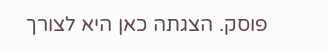פוסק. הצגתה כאן היא לצורך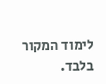לימוד המקור בלבד.